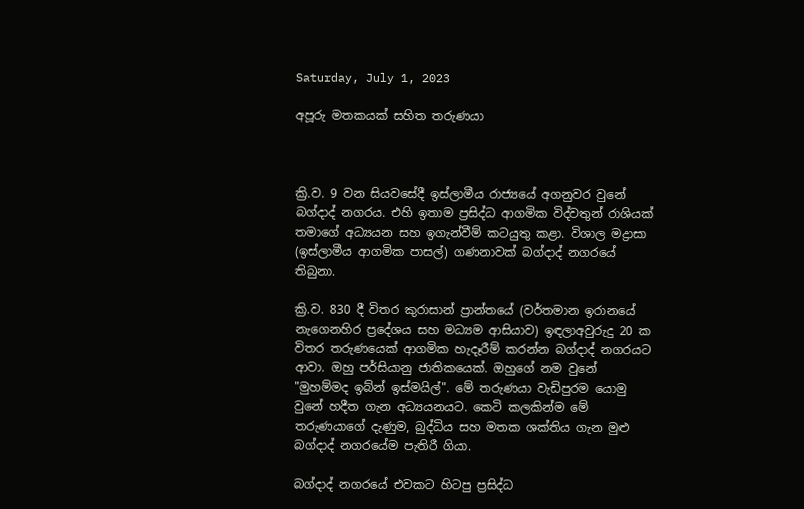Saturday, July 1, 2023

අපූරු මතකයක් සහිත තරුණයා



ක්‍රි.ව. 9 වන සියවසේදී ඉස්ලාමීය රාජ්‍යයේ අගනුවර වුනේ බග්දාද් නගරය. එහි ඉතාම ප්‍රසිද්ධ ආගමික විද්වතුන් රාශියක් තමාගේ අධ්‍යයන සහ ඉගැන්වීම් කටයුතු කළා. විශාල මද්‍රාසා (ඉස්ලාමීය ආගමික පාසල්) ගණනාවක් බග්දාද් නගරයේ තිබුනා.

ක්‍රි.ව. 830 දී විතර කුරාසාන් ප්‍රාන්තයේ (වර්තමාන ඉරානයේ නැගෙනහිර ප්‍රදේශය සහ මධ්‍යම ආසියාව) ඉඳලාඅවුරුදු 20 ක විතර තරුණයෙක් ආගමික හැදෑරීම් කරන්න බග්දාද් නගරයට ආවා. ඔහු පර්සියානු ජාතිකයෙක්. ඔහුගේ නම වුනේ "මුහම්මද ඉබ්න් ඉස්මයිල්". මේ තරුණයා වැඩිපුරම යොමු වුනේ හදීත ගැන අධ්‍යයනයට. කෙටි කලකින්ම මේ තරුණයාගේ දැණුම, බුද්ධිය සහ මතක ශක්තිය ගැන මුළු බග්දාද් නගරයේම පැතිරී ගියා.

බග්දාද් නගරයේ එවකට හිටපු ප්‍රසිද්ධ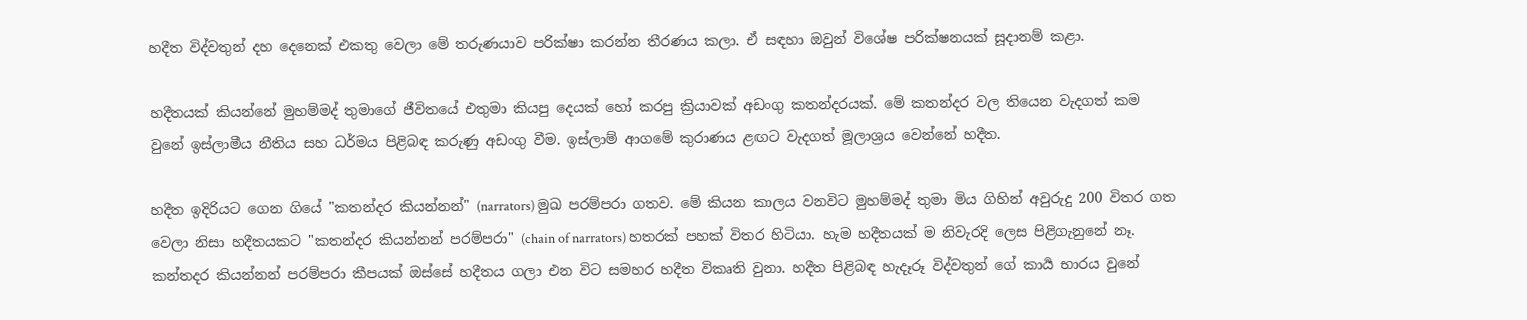හදීත විද්වතුන් දහ දෙනෙක් එකතු වෙලා මේ තරුණයාව පරික්ෂා කරන්න තීරණය කලා. ඒ සඳහා ඔවුන් විශේෂ පරික්ෂනයක් සූදානම් කළා.

හදීතයක් කියන්නේ මුහම්මද් තුමාගේ ජීවිතයේ එතුමා කියපු දෙයක් හෝ කරපු ක්‍රියාවක් අඩංගු කතන්දරයක්. මේ කතන්දර වල තියෙන වැදගත් කම වුනේ ඉස්ලාමීය නීතිය සහ ධර්මය පිළිබඳ කරුණු අඩංගු වීම. ඉස්ලාම් ආගමේ කුරාණය ළඟට වැදගත් මූලාශ්‍රය වෙන්නේ හදීත.

හදීත ඉදිරියට ගෙන ගියේ "කතන්දර කියන්නන්" (narrators) මුඛ පරම්පරා ගතව. මේ කියන කාලය වනවිට මුහම්මද් තුමා මිය ගිහින් අවුරුදු 200 විතර ගත වෙලා නිසා හදීතයකට "කතන්දර කියන්නන් පරම්පරා" (chain of narrators) හතරක් පහක් විතර හිටියා. හැම හදීතයක් ම නිවැරදි ලෙස පිළිගැනුනේ නෑ. කන්තදර කියන්නන් පරම්පරා කීපයක් ඔස්සේ හදීතය ගලා එන විට සමහර හදීත විකෘති වුනා. හදීත පිළිබඳ හැදෑරූ විද්වතුන් ගේ කාර්‍ය භාරය වුනේ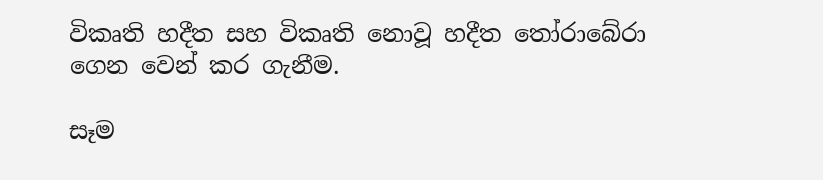විකෘති හදීත සහ විකෘති නොවූ හදීත තෝරාබේරා ගෙන වෙන් කර ගැනීම.

සෑම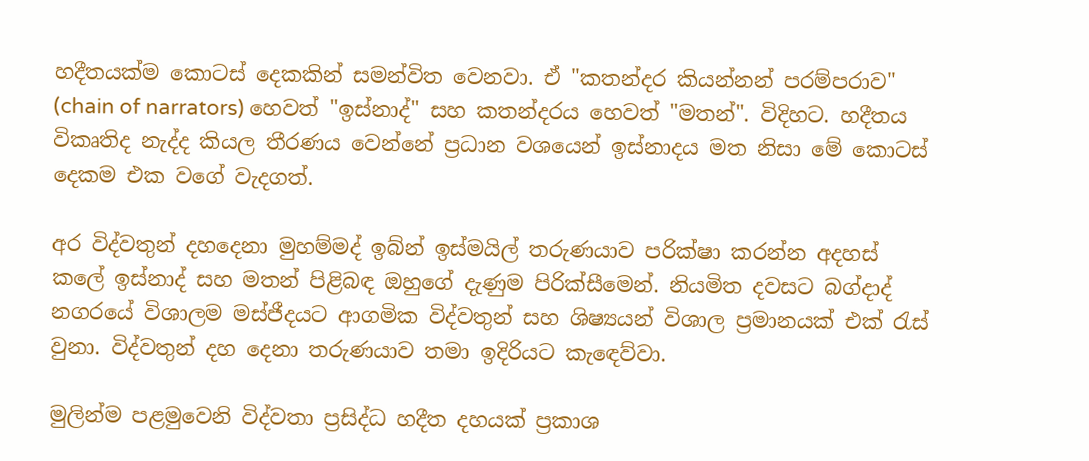හදීතයක්ම කොටස් දෙකකින් සමන්විත වෙනවා. ඒ "කතන්දර කියන්නන් පරම්පරාව" (chain of narrators) හෙවත් "ඉස්නාද්" සහ කතන්දරය හෙවත් "මතන්". විදිහට. හදීතය විකෘතිද නැද්ද කියල තීරණය වෙන්නේ ප්‍රධාන වශයෙන් ඉස්නාදය මත නිසා මේ කොටස් දෙකම එක වගේ වැදගත්.

අර විද්වතුන් දහදෙනා මුහම්මද් ඉබ්න් ඉස්මයිල් තරුණයාව පරික්ෂා කරන්න අදහස් කලේ ඉස්නාද් සහ මතන් පිළිබඳ ඔහුගේ දැණුම පිරික්සීමෙන්. නියමිත දවසට බග්දාද් නගරයේ විශාලම මස්ජීදයට ආගමික විද්වතුන් සහ ශිෂ්‍යයන් විශාල ප්‍රමානයක් එක් රැස් වුනා. විද්වතුන් දහ දෙනා තරුණයාව තමා ඉදිරියට කැඳෙව්වා.

මුලින්ම පළමුවෙනි විද්වතා ප්‍රසිද්ධ හදීත දහයක් ප්‍රකාශ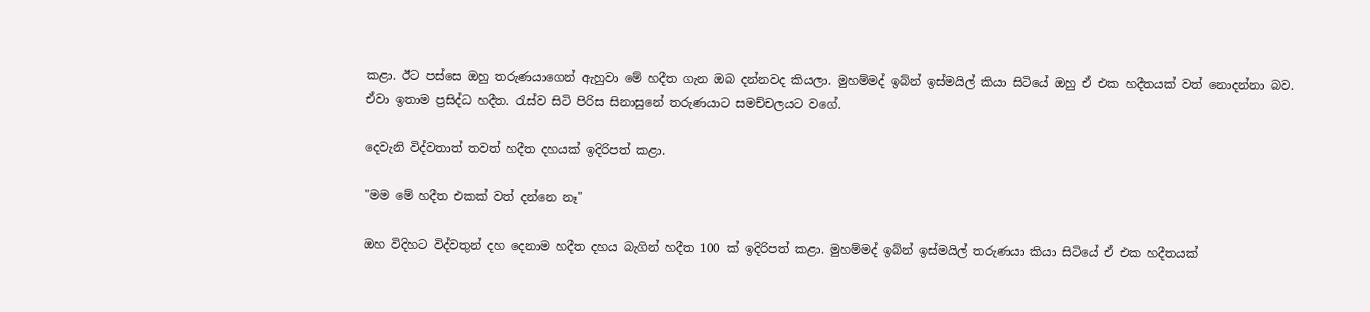කළා. ඊට පස්සෙ ඔහු තරුණයාගෙන් ඇහුවා මේ හදීත ගැන ඔබ දන්නවද කියලා. මුහම්මද් ඉබ්න් ඉස්මයිල් කියා සිටියේ ඔහු ඒ එක හදීතයක් වත් නොදන්නා බව. ඒවා ඉතාම ප්‍රසිද්ධ හදීත. රැස්ව සිටි පිරිස සිනාසුනේ තරුණයාට සමච්චලයට වගේ.

දෙවැනි විද්වතාත් තවත් හදීත දහයක් ඉදිරිපත් කළා.

"මම මේ හදීත එකක් වත් දන්නෙ නෑ"

ඔහ විදිහට විද්වතුන් දහ දෙනාම හදීත දහය බැගින් හදීත 100 ක් ඉදිරිපත් කළා. මුහම්මද් ඉබ්න් ඉස්මයිල් තරුණයා කියා සිටියේ ඒ එක හදීතයක්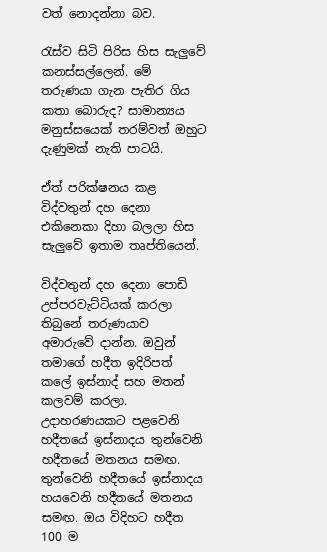වත් නොදන්නා බව.

රැස්ව සිටි පිරිස හිස සැලුවේ කනස්සල්ලෙන්. මේ තරුණයා ගැන පැතිර ගිය කතා බොරුද? සාමාන්‍යය මනුස්සයෙක් තරම්වත් ඔහුට දැණුමක් නැති පාටයි.

ඒත් පරික්ෂනය කළ විද්වතුන් දහ දෙනා එකිනෙකා දිහා බලලා හිස සැලුවේ ඉතාම තෘප්තියෙන්.

විද්වතුන් දහ දෙනා පොඩි උප්පරවැට්ටියක් කරලා තිබුනේ තරුණයාව අමාරුවේ දාන්න. ඔවුන් තමාගේ හදීත ඉදිරිපත් කලේ ඉස්නාද් සහ මතන් කලවම් කරලා. උදාහරණයකට පළවෙනි හදීතයේ ඉස්නාදය තුන්වෙනි හදීතයේ මතනය සමඟ. තුන්වෙනි හදීතයේ ඉස්නාදය හයවෙනි හදීතයේ මතනය සමඟ. ඔය විදිහට හදීත 100 ම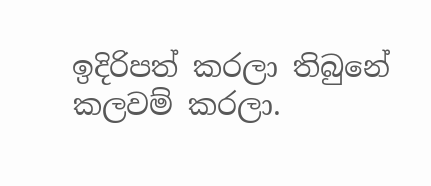ඉදිරිපත් කරලා තිබුනේ කලවම් කරලා.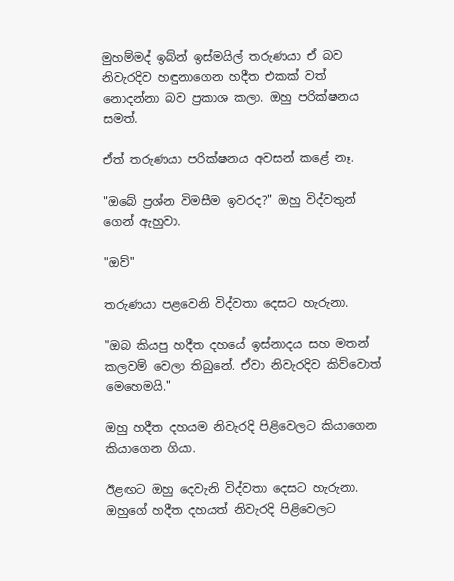මුහම්මද් ඉබ්න් ඉස්මයිල් තරුණයා ඒ බව නිවැරදිව හඳුනාගෙන හදීත එකක් වත් නොදන්නා බව ප්‍රකාශ කලා. ඔහු පරික්ෂනය සමත්.

ඒත් තරුණයා පරික්ෂනය අවසන් කළේ නෑ.

"ඔබේ ප්‍රශ්න විමසීම ඉවරද?" ඔහු විද්වතුන් ගෙන් ඇහුවා.

"ඔව්"

තරුණයා පළවෙනි විද්වතා දෙසට හැරුනා.

"ඔබ කියපු හදීත දහයේ ඉස්නාදය සහ මතන් කලවම් වෙලා තිබුනේ. ඒවා නිවැරදිව කිව්වොත් මෙහෙමයි."

ඔහු හදීත දහයම නිවැරදි පිළිවෙලට කියාගෙන කියාගෙන ගියා.

ඊළඟට ඔහු දෙවැනි විද්වතා දෙසට හැරුනා. ඔහුගේ හදීත දහයත් නිවැරදි පිළිවෙලට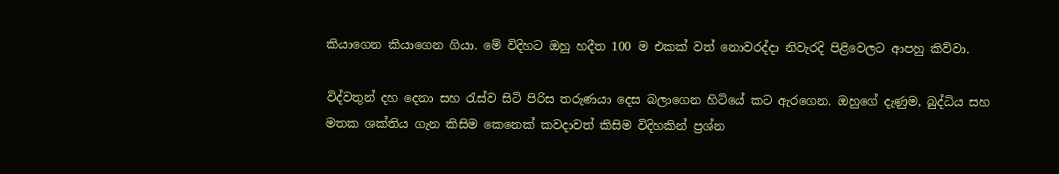කියාගෙන කියාගෙන ගියා. මේ විදිහට ඔහු හදීත 100 ම එකක් වත් නොවරද්දා නිවැරදි පිළිවෙලට ආපහු කිව්වා.

විද්වතුන් දහ දෙනා සහ රැස්ව සිටි පිරිස තරුණයා දෙස බලාගෙන හිටියේ කට ඇරගෙන. ඔහුගේ දැණුම, බුද්ධිය සහ මතක ශක්තිය ගැන කිසිම කෙනෙක් කවදාවත් කිසිම විදිහකින් ප්‍රශ්න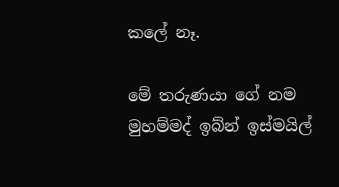කලේ නෑ.

මේ තරුණයා ගේ නම මුහම්මද් ඉබ්න් ඉස්මයිල්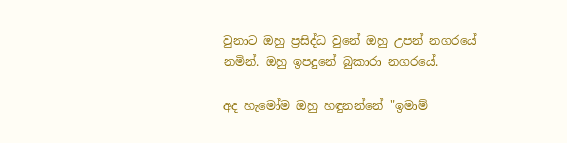වුනාට ඔහු ප්‍රසිද්ධ වුනේ ඔහු උපන් නගරයේ නමින්. ඔහු ඉපදුනේ බුකාරා නගරයේ.

අද හැමෝම ඔහු හඳුනන්නේ "ඉමාම්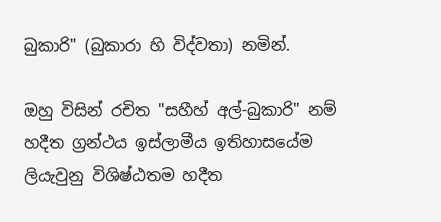බුකාරි" (බුකාරා හි විද්වතා) නමින්.

ඔහු විසින් රචිත "සහීහ් අල්-බුකාරි" නම් හදීත ග්‍රන්ථය ඉස්ලාමීය ඉතිහාසයේම ලියැවුනු විශිෂ්ඨතම හදීත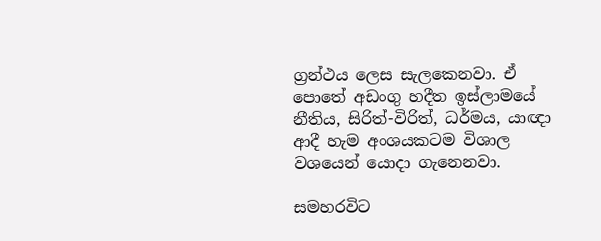ග්‍රන්ථය ලෙස සැලකෙනවා. ඒ පොතේ අඩංගු හදීත ඉස්ලාමයේ නීතිය, සිරිත්-විරිත්, ධර්මය, යාඥා ආදී හැම අංශයකටම විශාල වශයෙන් යොදා ගැනෙනවා.

සමහරවිට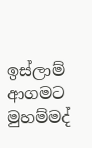ඉස්ලාම් ආගමට මුහම්මද්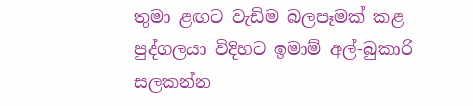තුමා ළඟට වැඩිම බලපෑමක් කළ පුද්ගලයා විදිහට ඉමාම් අල්-බුකාරි සලකන්න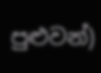පුළුවන්)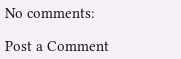No comments:

Post a Comment